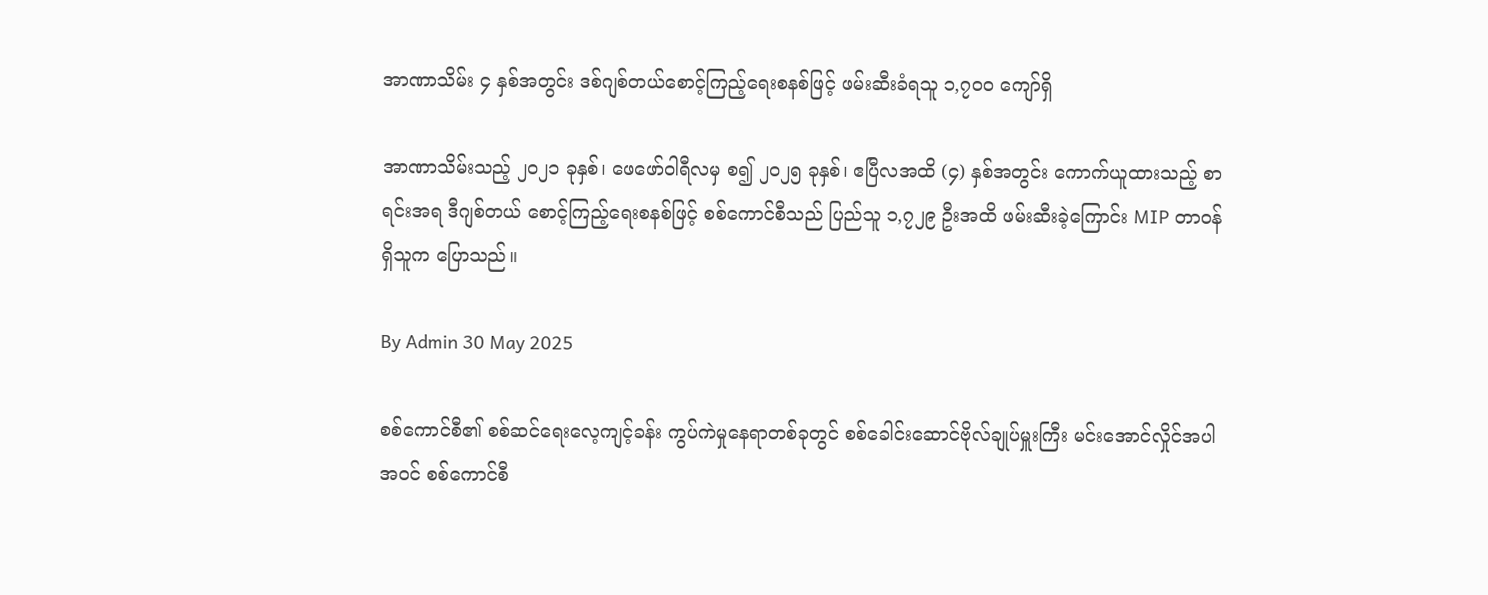အာဏာသိမ်း ၄ နှစ်အတွင်း ဒစ်ဂျစ်တယ်စောင့်ကြည့်ရေးစနစ်ဖြင့် ဖမ်းဆီးခံရသူ ၁,၇၀၀ ကျော်ရှိ

အာဏာသိမ်းသည့် ၂၀၂၁ ခုနှစ်၊ ဖေဖော်ဝါရီလမှ စ၍ ၂၀၂၅ ခုနှစ်၊ ဧပြီလအထိ (၄) နှစ်အတွင်း ကောက်ယူထားသည့် စာရင်းအရ ဒီဂျစ်တယ် စောင့်ကြည့်ရေးစနစ်ဖြင့် စစ်ကောင်စီသည် ပြည်သူ ၁,၇၂၉ ဦးအထိ ဖမ်းဆီးခဲ့ကြောင်း MIP တာဝန်ရှိသူက ပြောသည်။

By Admin 30 May 2025

စစ်ကောင်စီ၏ စစ်ဆင်ရေးလေ့ကျင့်ခန်း ကွပ်ကဲမှုနေရာတစ်ခုတွင် စစ်ခေါင်းဆောင်ဗိုလ်ချုပ်မှူးကြီး မင်းအောင်လှိုင်အပါအဝင် စစ်ကောင်စီ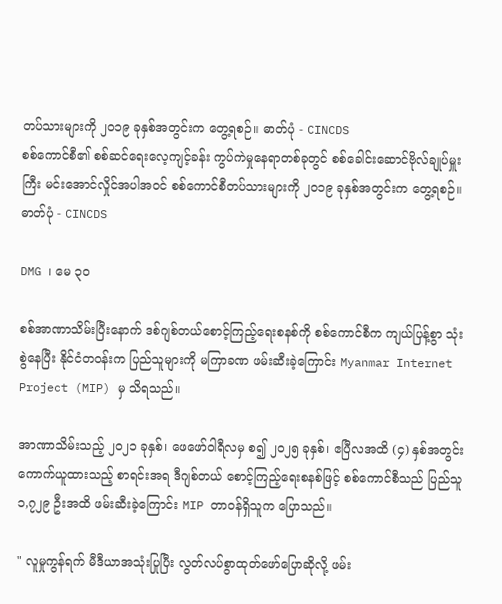တပ်သားများကို ၂၀၁၉ ခုနှစ်အတွင်းက တွေ့ရစဉ်။ ဓာတ်ပုံ - CINCDS
စစ်ကောင်စီ၏ စစ်ဆင်ရေးလေ့ကျင့်ခန်း ကွပ်ကဲမှုနေရာတစ်ခုတွင် စစ်ခေါင်းဆောင်ဗိုလ်ချုပ်မှူးကြီး မင်းအောင်လှိုင်အပါအဝင် စစ်ကောင်စီတပ်သားများကို ၂၀၁၉ ခုနှစ်အတွင်းက တွေ့ရစဉ်။ ဓာတ်ပုံ - CINCDS

DMG ၊ မေ ၃၀

စစ်အာဏာသိမ်းပြီးနောက် ဒစ်ဂျစ်တယ်စောင့်ကြည့်ရေးစနစ်ကို စစ်ကောင်စီက ကျယ်ပြန့်စွာ သုံးစွဲနေပြီး နိုင်ငံတဝန်းက ပြည်သူများကို မကြာခဏ ဖမ်းဆီးခဲ့ကြောင်း Myanmar Internet Project (MIP) မှ သိရသည်။

အာဏာသိမ်းသည့် ၂၀၂၁ ခုနှစ်၊ ဖေဖော်ဝါရီလမှ စ၍ ၂၀၂၅ ခုနှစ်၊ ဧပြီလအထိ (၄) နှစ်အတွင်း ကောက်ယူထားသည့် စာရင်းအရ ဒီဂျစ်တယ် စောင့်ကြည့်ရေးစနစ်ဖြင့် စစ်ကောင်စီသည် ပြည်သူ ၁,၇၂၉ ဦးအထိ ဖမ်းဆီးခဲ့ကြောင်း MIP တာဝန်ရှိသူက ပြောသည်။

" လူမှုကွန်ရက် မီဒီယာအသုံးပြုပြီး လွတ်လပ်စွာထုတ်ဖော်ပြောဆိုလို့ ဖမ်း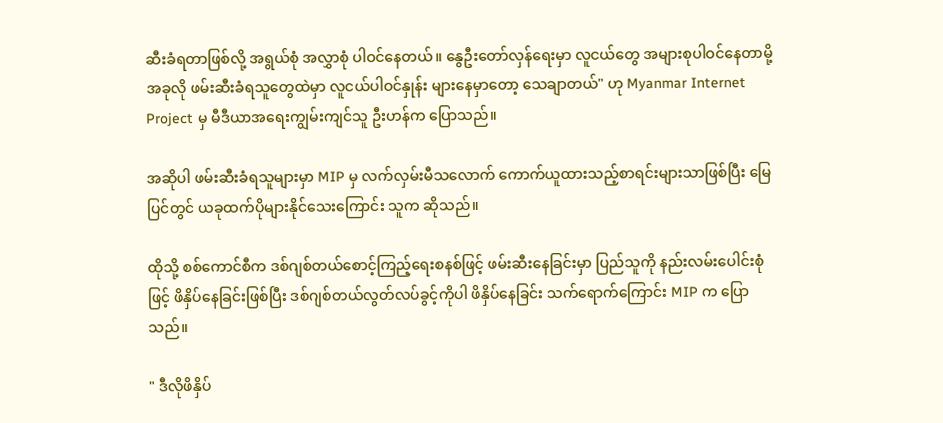ဆီးခံရတာဖြစ်လို့ အရွယ်စုံ အလွှာစုံ ပါဝင်နေတယ်။ နွေဦးတော်လှန်ရေးမှာ လူငယ်တွေ အများစုပါဝင်နေတာမို့ အခုလို ဖမ်းဆီးခံရသူတွေထဲမှာ လူငယ်ပါဝင်နှုန်း များနေမှာတော့ သေချာတယ်" ဟု Myanmar Internet Project မှ မီဒီယာအရေးကျွမ်းကျင်သူ ဦးဟန်က ပြောသည်။

အဆိုပါ ဖမ်းဆီးခံရသူများမှာ MIP မှ လက်လှမ်းမီသလောက် ကောက်ယူထားသည့်စာရင်းများသာဖြစ်ပြီး မြေပြင်တွင် ယခုထက်ပိုများနိုင်သေးကြောင်း သူက ဆိုသည်။

ထိုသို့ စစ်ကောင်စီက ဒစ်ဂျစ်တယ်စောင့်ကြည့်ရေးစနစ်ဖြင့် ဖမ်းဆီးနေခြင်းမှာ ပြည်သူကို နည်းလမ်းပေါင်းစုံဖြင့် ဖိနှိပ်နေခြင်းဖြစ်ပြီး ဒစ်ဂျစ်တယ်လွတ်လပ်ခွင့်ကိုပါ ဖိနှိပ်နေခြင်း သက်ရောက်ကြောင်း MIP က ပြောသည်။

" ဒီလိုဖိနှိပ်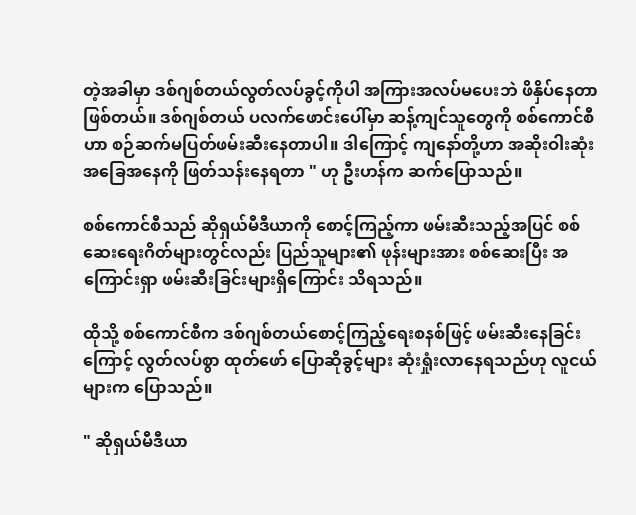တဲ့အခါမှာ ဒစ်ဂျစ်တယ်လွတ်လပ်ခွင့်ကိုပါ အကြားအလပ်မပေးဘဲ ဖိနှိပ်နေတာဖြစ်တယ်။ ဒစ်ဂျစ်တယ် ပလက်ဖောင်းပေါ်မှာ ဆန့်ကျင်သူတွေကို စစ်ကောင်စီဟာ စဉ်ဆက်မပြတ်ဖမ်းဆီးနေတာပါ။ ဒါကြောင့် ကျနော်တို့ဟာ အဆိုးဝါးဆုံးအခြေအနေကို ဖြတ်သန်းနေရတာ " ဟု ဦးဟန်က ဆက်ပြောသည်။

စစ်ကောင်စီသည် ဆိုရှယ်မီဒီယာကို စောင့်ကြည့်ကာ ဖမ်းဆီးသည့်အပြင် စစ်ဆေးရေးဂိတ်များတွင်လည်း ပြည်သူများ၏ ဖုန်းများအား စစ်ဆေးပြီး အကြောင်းရှာ ဖမ်းဆီးခြင်းများရှိကြောင်း သိရသည်။

ထိုသို့ စစ်ကောင်စီက ဒစ်ဂျစ်တယ်စောင့်ကြည့်ရေးစနစ်ဖြင့် ဖမ်းဆီးနေခြင်းကြောင့် လွတ်လပ်စွာ ထုတ်ဖော် ပြောဆိုခွင့်များ ဆုံးရှုံးလာနေရသည်ဟု လူငယ်များက ပြောသည်။

" ဆိုရှယ်မီဒီယာ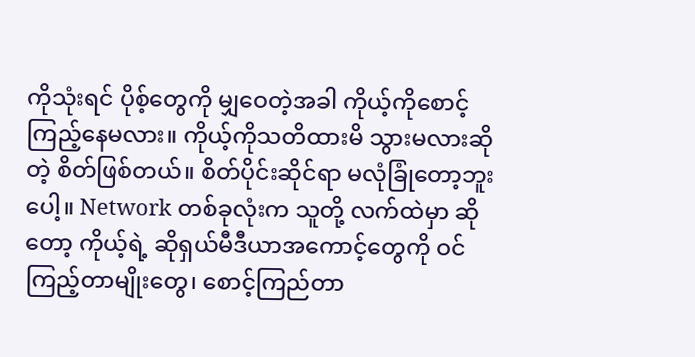ကိုသုံးရင် ပိုစ့်တွေကို မျှဝေတဲ့အခါ ကိုယ့်ကိုစောင့်ကြည့်နေမလား။ ကိုယ့်ကိုသတိထားမိ သွားမလားဆိုတဲ့ စိတ်ဖြစ်တယ်။ စိတ်ပိုင်းဆိုင်ရာ မလုံခြုံတော့ဘူးပေါ့။ Network တစ်ခုလုံးက သူတို့ လက်ထဲမှာ ဆိုတော့ ကိုယ့်ရဲ့ ဆိုရှယ်မီဒီယာအကောင့်တွေကို ဝင်ကြည့်တာမျိုးတွေ၊ စောင့်ကြည်တာ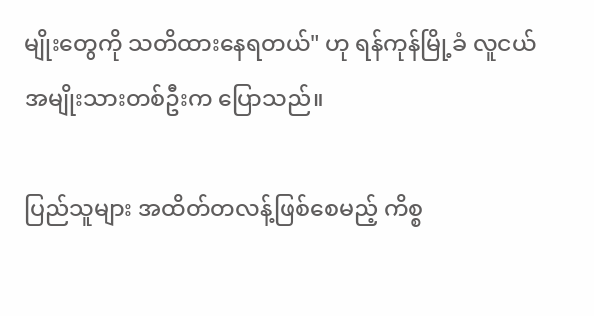မျိုးတွေကို သတိထားနေရတယ်" ဟု ရန်ကုန်မြို့ခံ လူငယ်အမျိုးသားတစ်ဦးက ပြောသည်။

ပြည်သူများ အထိတ်တလန့်ဖြစ်စေမည့် ကိစ္စ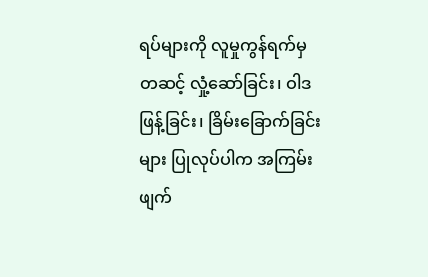ရပ်များကို လူမှုကွန်ရက်မှတဆင့် လှုံ့ဆော်ခြင်း၊ ဝါဒဖြန့်ခြင်း၊ ခြိမ်းခြောက်ခြင်းများ ပြုလုပ်ပါက အကြမ်းဖျက်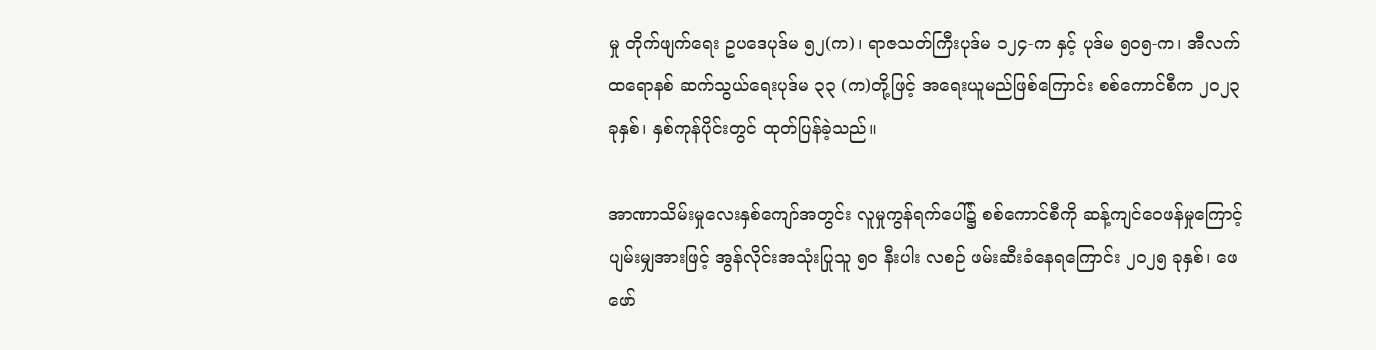မှု တိုက်ဖျက်ရေး ဥပဒေပုဒ်မ ၅၂(က)၊ ရာဇသတ်ကြီးပုဒ်မ ၁၂၄-က နှင့် ပုဒ်မ ၅၀၅-က၊ အီလက်ထရောနစ် ဆက်သွယ်ရေးပုဒ်မ ၃၃ (က)တို့ဖြင့် အရေးယူမည်ဖြစ်ကြောင်း စစ်ကောင်စီက ၂၀၂၃ ခုနှစ်၊ နှစ်ကုန်ပိုင်းတွင် ထုတ်ပြန်ခဲ့သည်။

အာဏာသိမ်းမှုလေးနှစ်ကျော်အတွင်း လူမှုကွန်ရက်ပေါ်၌ စစ်ကောင်စီကို ဆန့်ကျင်ဝေဖန်မှုကြောင့် ပျမ်းမျှအားဖြင့် အွန်လိုင်းအသုံးပြုသူ ၅၀ နီးပါး လစဉ် ဖမ်းဆီးခံနေရကြောင်း ၂၀၂၅ ခုနှစ်၊ ဖေဖော်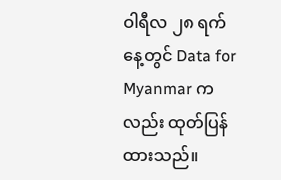ဝါရီလ ၂၈ ရက်နေ့တွင် Data for Myanmar ကလည်း ထုတ်ပြန်ထားသည်။